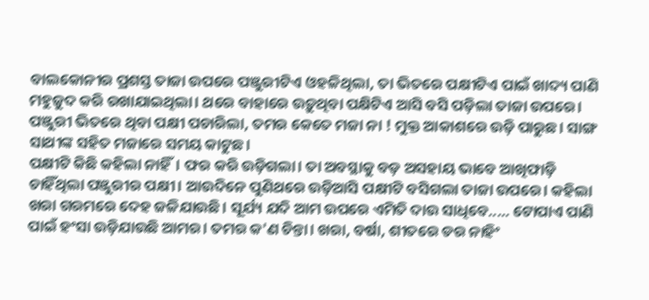ବାଲକୋନୀର ପ୍ରଶସ୍ତ ତାଜା ଉପରେ ପଞ୍ଜୁରୀଟିଏ ଓହଳିଥିଲା, ତା ଭିତରେ ପକ୍ଷୀଟିଏ ପାଇଁ ଖାଦ୍ୟ ପାଣି ମହୁଜୁଦ କରି ରଖାଯାଇଥିଲା। ଥରେ ବାହାରେ ଉଡ଼ୁଥିବା ପକ୍ଷିଟିଏ ଆସି ବସି ପଡ଼ିଲା ତାଜା ଉପରେ। ପଞ୍ଜୁରୀ ଭିତରେ ଥିବା ପକ୍ଷୀ ପଚାରିଲା, ତମର କେତେ ମଜା ନା ! ମୁକ୍ତ ଆକାଶରେ ଉଡ଼ି ପାରୁଛ। ସାଙ୍ଗ ସାଥୀଙ୍କ ସହିତ ମଜାରେ ସମୟ କାଟୁଛ।
ପକ୍ଷୀଟି କିଛି କହିଲା ନାହିଁ। ଫର କରି ଉଡ଼ିଗଲା। ତା ଅବସ୍ଥାକୁ ବଡ଼ ଅସହାୟ ଭାବେ ଆଖିଫାଡ଼ି ଚାହିଁଥିଲା ପଞ୍ଜୁରୀର ପକ୍ଷୀ। ଆଉଦିନେ ପୁଣିଥରେ ଉଡ଼ିଆସି ପକ୍ଷୀଟି ବସିଗଲା ତାଜା ଉପରେ। କହିଲା ଖରା ଗରମରେ ଦେହ ଜଳିଯାଉଛି। ସୂର୍ଯ୍ୟ ଯଦି ଆମ ଉପରେ ଏମିତି ଦାଉ ସାଧିବେ..... ଟୋପାଏ ପାଣି ପାଇଁ ହଂସା ଉଡ଼ିଯାଉଛି ଆମର। ତମର କ'ଣ ଚିନ୍ତା। ଖରା, ବର୍ଷା, ଶୀତରେ ଡର ନାହିଂ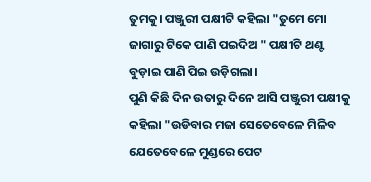ତୁମକୁ। ପଞ୍ଜୁରୀ ପକ୍ଷୀଟି କହିଲା "ତୁମେ ମୋ ଜାଗାରୁ ଟିକେ ପାଣି ପଇଦିଅ " ପକ୍ଷୀଟି ଥଣ୍ଟ ବୁଡ଼ାଇ ପାଣି ପିଇ ଉଡ଼ିଗଲା।
ପୁଣି କିଛି ଦିନ ଉତାରୁ ଦିନେ ଆସି ପଞ୍ଜୁରୀ ପକ୍ଷୀକୁ କହିଲା "ଉଡିବାର ମଜା ସେତେବେଳେ ମିଳିବ ଯେତେବେଳେ ମୁଣ୍ଡରେ ପେଟ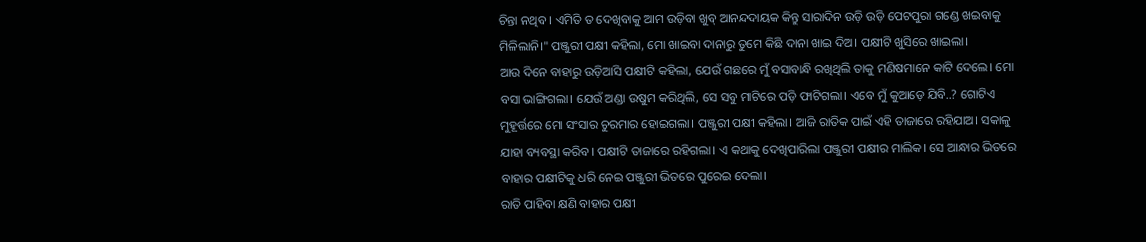ଚିନ୍ତା ନଥିବ । ଏମିତି ତ ଦେଖିବାକୁ ଆମ ଉଡ଼ିବା ଖୁବ୍ ଆନନ୍ଦଦାୟକ କିନ୍ତୁ ସାରାଦିନ ଉଡ଼ି ଉଡ଼ି ପେଟପୁରା ଗଣ୍ଡେ ଖଇବାକୁ ମିଳିଲାନି।" ପଞ୍ଜୁରୀ ପକ୍ଷୀ କହିଲା, ମୋ ଖାଇବା ଦାନାରୁ ତୁମେ କିଛି ଦାନା ଖାଇ ଦିଅ। ପକ୍ଷୀଟି ଖୁସିରେ ଖାଇଲା।
ଆଉ ଦିନେ ବାହାରୁ ଉଡ଼ିଆସି ପକ୍ଷୀଟି କହିଲା, ଯେଉଁ ଗଛରେ ମୁଁ ବସାବାନ୍ଧି ରଖିଥିଲି ତାକୁ ମଣିଷମାନେ କାଟି ଦେଲେ। ମୋ ବସା ଭାଙ୍ଗିଗଲା। ଯେଉଁ ଅଣ୍ଡା ଉଷୁମ କରିଥିଲି, ସେ ସବୁ ମାଟିରେ ପଡ଼ି ଫାଟିଗଲା। ଏବେ ମୁଁ କୁଆଡ଼େ ଯିବି..? ଗୋଟିଏ ମୁହୂର୍ତ୍ତରେ ମୋ ସଂସାର ଚୁରମାର ହୋଇଗଲା। ପଞ୍ଜୁରୀ ପକ୍ଷୀ କହିଲା। ଆଜି ରାତିକ ପାଇଁ ଏହି ତାଜାରେ ରହିଯାଅ। ସକାଳୁ ଯାହା ବ୍ୟବସ୍ଥା କରିବ। ପକ୍ଷୀଟି ତାଜାରେ ରହିଗଲା। ଏ କଥାକୁ ଦେଖିପାରିଲା ପଞ୍ଜୁରୀ ପକ୍ଷୀର ମାଲିକ। ସେ ଆନ୍ଧାର ଭିତରେ ବାହାର ପକ୍ଷୀଟିକୁ ଧରି ନେଇ ପଞ୍ଜୁରୀ ଭିତରେ ପୁରେଇ ଦେଲା।
ରାତି ପାହିବା କ୍ଷଣି ବାହାର ପକ୍ଷୀ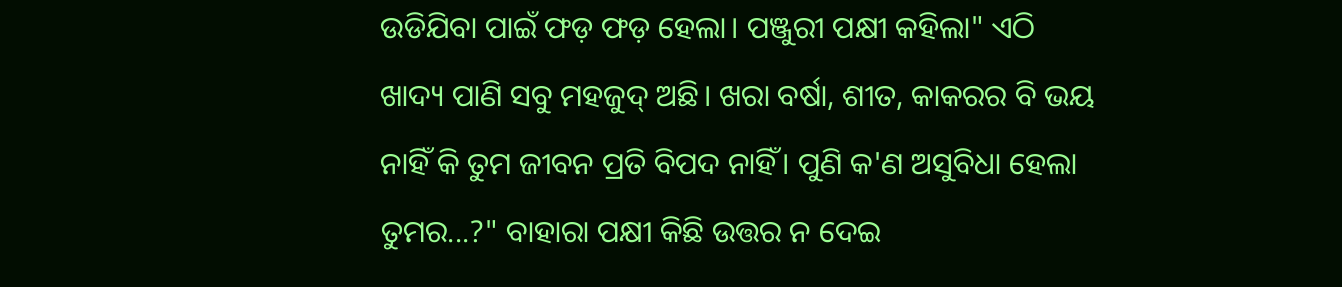ଉଡିଯିବା ପାଇଁ ଫଡ଼ ଫଡ଼ ହେଲା। ପଞ୍ଜୁରୀ ପକ୍ଷୀ କହିଲା" ଏଠି ଖାଦ୍ୟ ପାଣି ସବୁ ମହଜୁଦ୍ ଅଛି। ଖରା ବର୍ଷା, ଶୀତ, କାକରର ବି ଭୟ ନାହିଁ କି ତୁମ ଜୀବନ ପ୍ରତି ବିପଦ ନାହିଁ। ପୁଣି କ'ଣ ଅସୁବିଧା ହେଲା ତୁମର...?" ବାହାରା ପକ୍ଷୀ କିଛି ଉତ୍ତର ନ ଦେଇ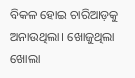ବିକଳ ହୋଇ ଚାରିଆଡ଼କୁ ଅନାଉଥିଲା। ଖୋଜୁଥିଲା ଖୋଲା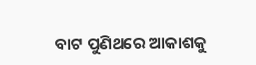ବାଟ ପୁଣିଥରେ ଆକାଶକୁ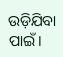ଉଡ଼ିଯିବା ପାଇଁ।